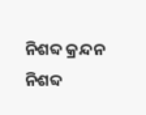ନିଶବ୍ଦ କ୍ରନ୍ଦନ
ନିଶବ୍ଦ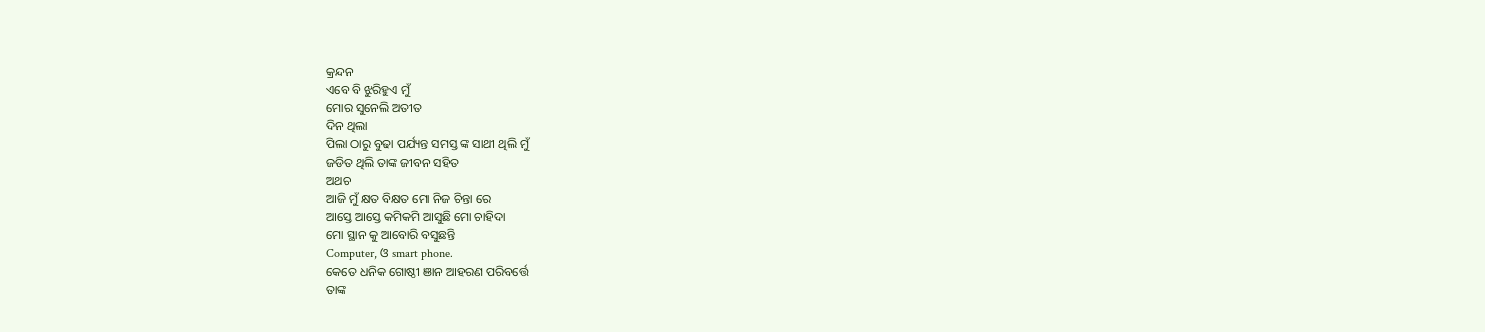କ୍ରନ୍ଦନ
ଏବେ ବି ଝୁରିହୁଏ ମୁଁ
ମୋର ସୁନେଲି ଅତୀତ
ଦିନ ଥିଲା
ପିଲା ଠାରୁ ବୁଢା ପର୍ଯ୍ୟନ୍ତ ସମସ୍ତ ଙ୍କ ସାଥୀ ଥିଲି ମୁଁ
ଜଡିତ ଥିଲି ତାଙ୍କ ଜୀବନ ସହିତ
ଅଥଚ
ଆଜି ମୁଁ କ୍ଷତ ବିକ୍ଷତ ମୋ ନିଜ ଚିନ୍ତା ରେ
ଆସ୍ତେ ଆସ୍ତେ କମିକମି ଆସୁଛି ମୋ ଚାହିଦା
ମୋ ସ୍ଥାନ କୁ ଆବୋରି ବସୁଛନ୍ତି
Computer, ଓ smart phone.
କେତେ ଧନିକ ଗୋଷ୍ଠୀ ଞାନ ଆହରଣ ପରିବର୍ତ୍ତେ
ତାଙ୍କ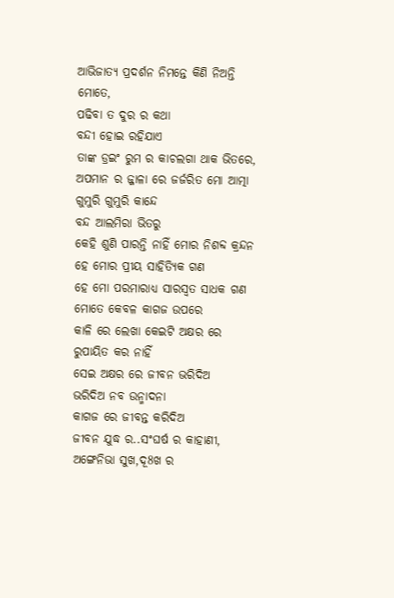ଆଭିଜାତ୍ୟ ପ୍ରଦର୍ଶନ ନିମନ୍ତେ କିଣି ନିଅନ୍ତି ମୋତେ,
ପଢିବା ତ ଦୁର ର କଥା
ବନ୍ଦୀ ହୋଇ ରହିଯାଏ
ତାଙ୍କ ଡ୍ରଇଂ ରୁମ ର କାଚଲଗା ଥାକ ଭିତରେ,
ଅପମାନ ର ଜ୍ଜାଳା ରେ ଜର୍ଜରିତ ମୋ ଆତ୍ମା
ଗୁମୁରି ଗୁମୁରି କାନ୍ଦେ
ବନ୍ଦ ଆଲମିରା ଭିତରୁ
କେହି ଶୁଣି ପାରନ୍ତି ନାହିଁ ମୋର ନିଶବ୍ଦ କ୍ରନ୍ଦନ
ହେ ମୋର ପ୍ରୀୟ ସାହିତ୍ୟିକ ଗଣ
ହେ ମୋ ପରମାରାଧ୍ୟ ସାରସ୍ବତ ସାଧକ ଗଣ
ମୋତେ କେବଳ କାଗଜ ଉପରେ
କାଳି ରେ ଲେଖା କେଇଟି ଅକ୍ଷର ରେ
ରୁପାୟିତ କର ନାହିଁ
ସେଇ ଅକ୍ଷର ରେ ଜୀବନ ଭରିଦିଅ
ଭରିଦିଅ ନବ ଉନ୍ମାଦନା
କାଗଜ ରେ ଜୀବନ୍ତ କରିଦିଅ
ଜୀବନ ଯୁଦ୍ଧ ର..ସଂଘର୍ଷ ର କାହାଣୀ,
ଅଙ୍ଗେନିଭା ସୁଖ,ଦୂ8ଖ ର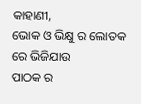କାହାଣୀ,
ଭୋକ ଓ ଭିକ୍ଷୁ ର ଲୋତକ ରେ ଭିଜିଯାଉ
ପାଠକ ର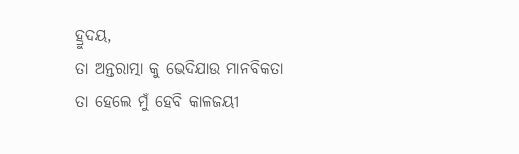ହ୍ରୁଦୟ,
ତା ଅନ୍ତରାତ୍ମା କୁ ଭେଦିଯାଉ ମାନବିକତା
ତା ହେଲେ ମୁଁ ହେବି କାଳଜୟୀ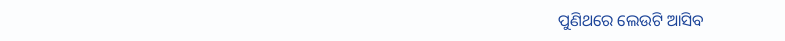ପୁଣିଥରେ ଲେଉଟି ଆସିବ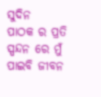ସୁଦିନ
ପାଠକ ର ପ୍ରତି ସ୍ପନ୍ଦନ ରେ ମୁଁ ପାଇବି ଜୀବନ